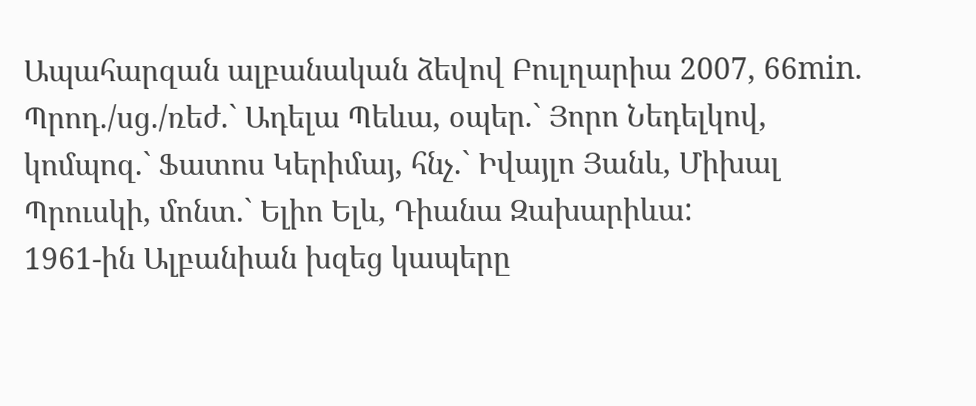Ապահարզան ալբանական ձեվով Բուլղարիա 2007, 66min.
Պրոդ./սց./ռեժ.` Ադելա Պեևա, օպեր.` Յորո Նեդելկով, կոմպոզ.` Ֆատոս Կերիմայ, հնչ.` Իվայլո Յանև, Միխալ Պրուսկի, մոնտ.` Ելիո Ելև, Դիանա Զախարիևա:
1961-ին Ալբանիան խզեց կապերը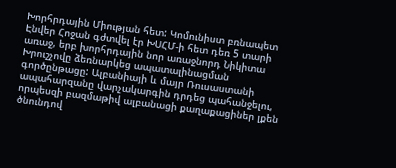Խորհրդային Միության հետ: Կոմունիստ բռնապետ Էնվեր Հոջան գժտվել էր ԽՍՀՄ-ի հետ դեռ 5 տարի առաջ, երբ խորհրդային նոր առաջնորդ Նիկիտա Խրուշչովը ձեռնարկեց ապատալինացման գործընթացը: Ալբանիայի և մայր Ռուսաստանի ապահարզանը վարչակարգին դրդեց պահանջելու, որպեսզի բազմաթիվ ալբանացի քաղաքացիներ լքեն ծնունդով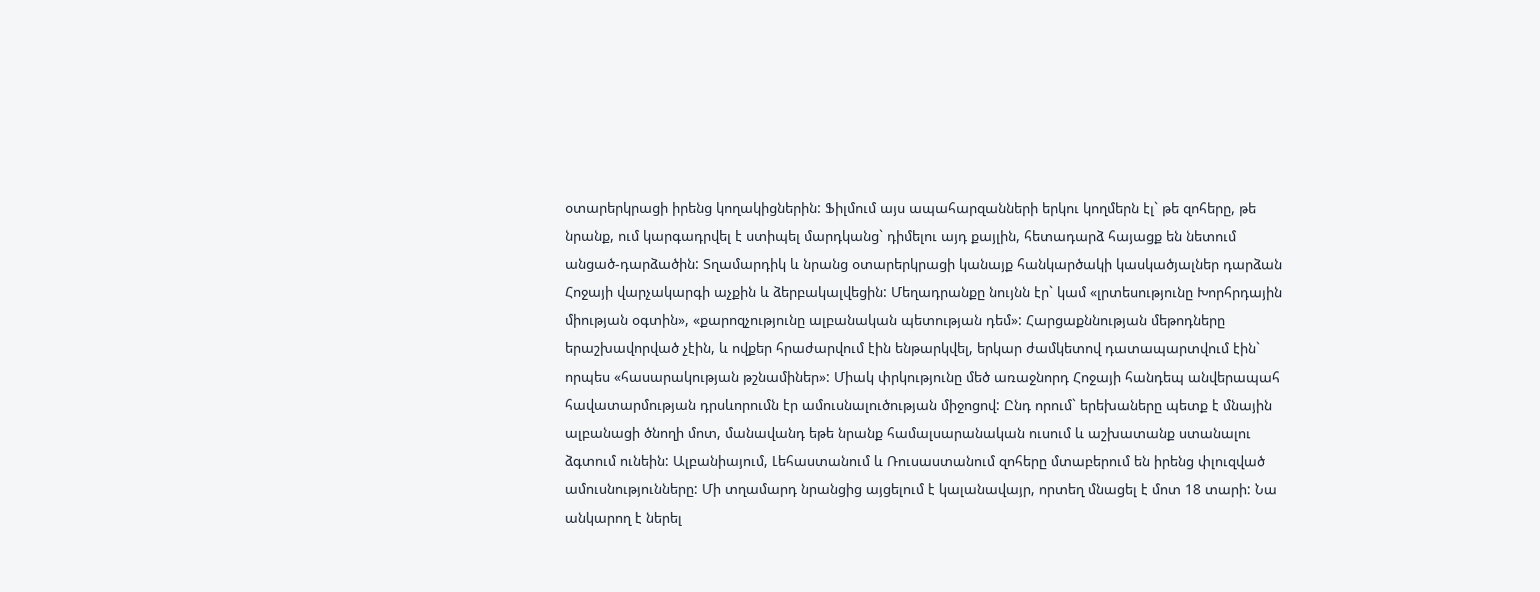օտարերկրացի իրենց կողակիցներին: Ֆիլմում այս ապահարզանների երկու կողմերն էլ` թե զոհերը, թե նրանք, ում կարգադրվել է ստիպել մարդկանց` դիմելու այդ քայլին, հետադարձ հայացք են նետում անցած-դարձածին: Տղամարդիկ և նրանց օտարերկրացի կանայք հանկարծակի կասկածյալներ դարձան Հոջայի վարչակարգի աչքին և ձերբակալվեցին: Մեղադրանքը նույնն էր` կամ «լրտեսությունը Խորհրդային միության օգտին», «քարոզչությունը ալբանական պետության դեմ»: Հարցաքննության մեթոդները երաշխավորված չէին, և ովքեր հրաժարվում էին ենթարկվել, երկար ժամկետով դատապարտվում էին` որպես «հասարակության թշնամիներ»: Միակ փրկությունը մեծ առաջնորդ Հոջայի հանդեպ անվերապահ հավատարմության դրսևորումն էր ամուսնալուծության միջոցով: Ընդ որում` երեխաները պետք է մնային ալբանացի ծնողի մոտ, մանավանդ եթե նրանք համալսարանական ուսում և աշխատանք ստանալու ձգտում ունեին: Ալբանիայում, Լեհաստանում և Ռուսաստանում զոհերը մտաբերում են իրենց փլուզված ամուսնությունները: Մի տղամարդ նրանցից այցելում է կալանավայր, որտեղ մնացել է մոտ 18 տարի: Նա անկարող է ներել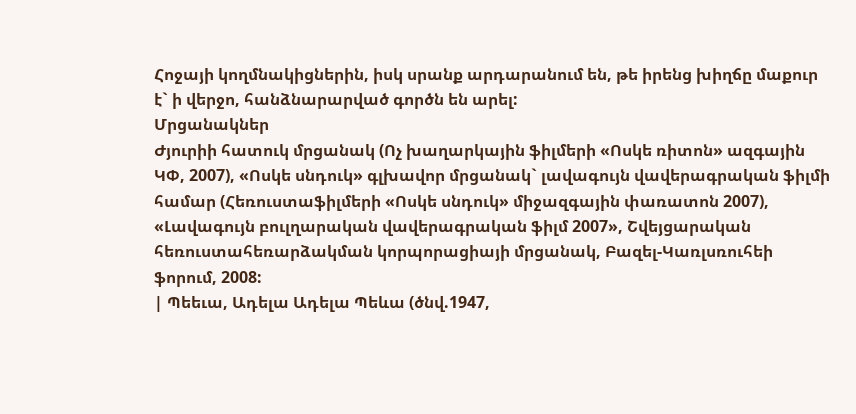Հոջայի կողմնակիցներին, իսկ սրանք արդարանում են, թե իրենց խիղճը մաքուր է` ի վերջո, հանձնարարված գործն են արել:
Մրցանակներ
Ժյուրիի հատուկ մրցանակ (Ոչ խաղարկային ֆիլմերի «Ոսկե ռիտոն» ազգային ԿՓ, 2007), «Ոսկե սնդուկ» գլխավոր մրցանակ` լավագույն վավերագրական ֆիլմի համար (Հեռուստաֆիլմերի «Ոսկե սնդուկ» միջազգային փառատոն 2007), «Լավագույն բուլղարական վավերագրական ֆիլմ 2007», Շվեյցարական հեռուստահեռարձակման կորպորացիայի մրցանակ, Բազել-Կառլսռուհեի ֆորում, 2008:
| Պեեւա, Ադելա Ադելա Պեևա (ծնվ.1947,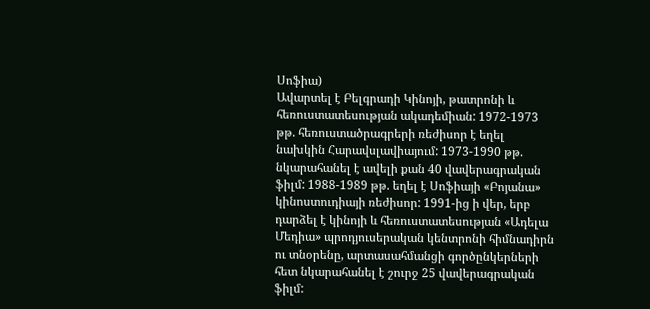Սոֆիա)
Ավարտել է Բելգրադի Կինոյի, թատրոնի և հեռուստատեսության ակադեմիան: 1972-1973 թթ. հեռուստածրագրերի ռեժիսոր է եղել նախկին Հարավսլավիայում: 1973-1990 թթ. նկարահանել է ավելի քան 40 վավերագրական ֆիլմ: 1988-1989 թթ. եղել է Սոֆիայի «Բոյանա» կինոստուդիայի ռեժիսոր: 1991-ից ի վեր, երբ դարձել է կինոյի և հեռուստատեսության «Ադելա Մեդիա» պրոդյուսերական կենտրոնի հիմնադիրն ու տնօրենը, արտասահմանցի գործընկերների հետ նկարահանել է շուրջ 25 վավերագրական ֆիլմ: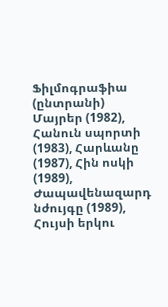Ֆիլմոգրաֆիա (ընտրանի)
Մայրեր (1982), Հանուն սպորտի (1983), Հարևանը (1987), Հին ոսկի (1989), Ժապավենազարդ նժույգը (1989), Հույսի երկու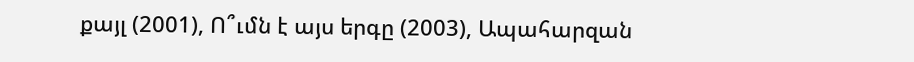քայլ (2001), Ո՞ւմն է այս երգը (2003), Ապահարզան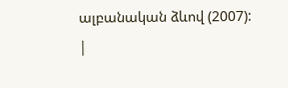ալբանական ձևով (2007):
|